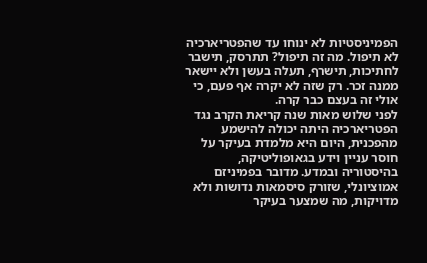הפמיניסטיות לא ינוחו עד שהפטריארכיה לא תיפול. מה זה תיפול? תתרסק, תישבר לחתיכות, תישרף, תעלה בעשן ולא יישאר ממנה זכר. רק שזה לא יקרה אף פעם, כי אולי זה בעצם כבר קרה.
לפני שלוש מאות שנה קריאת הקרב נגד הפטריארכיה היתה יכולה להישמע מהפכנית, היום היא מלמדת בעיקר על חוסר עניין וידע בגאופוליטיקה, בהיסטוריה ובמדע. מדובר בפמיניזם אמוציונלי, שזורק סיסמאות נדושות ולא מדויקות, מה שמצער בעיקר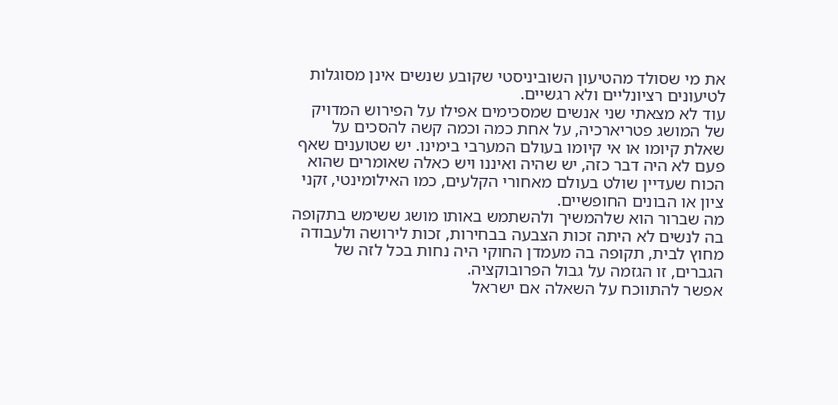את מי שסולד מהטיעון השוביניסטי שקובע שנשים אינן מסוגלות לטיעונים רציונליים ולא רגשיים.
עוד לא מצאתי שני אנשים שמסכימים אפילו על הפירוש המדויק של המושג פטריארכיה, על אחת כמה וכמה קשה להסכים על שאלת קיומו או אי קיומו בעולם המערבי בימינו. יש שטוענים שאף פעם לא היה דבר כזה, יש שהיה ואיננו ויש כאלה שאומרים שהוא הכוח שעדיין שולט בעולם מאחורי הקלעים, כמו האילומינטי, זקני ציון או הבונים החופשיים.
מה שברור הוא שלהמשיך ולהשתמש באותו מושג ששימש בתקופה בה לנשים לא היתה זכות הצבעה בבחירות, זכות לירושה ולעבודה מחוץ לבית, תקופה בה מעמדן החוקי היה נחות בכל לזה של הגברים, זו הגזמה על גבול הפרובוקציה.
אפשר להתווכח על השאלה אם ישראל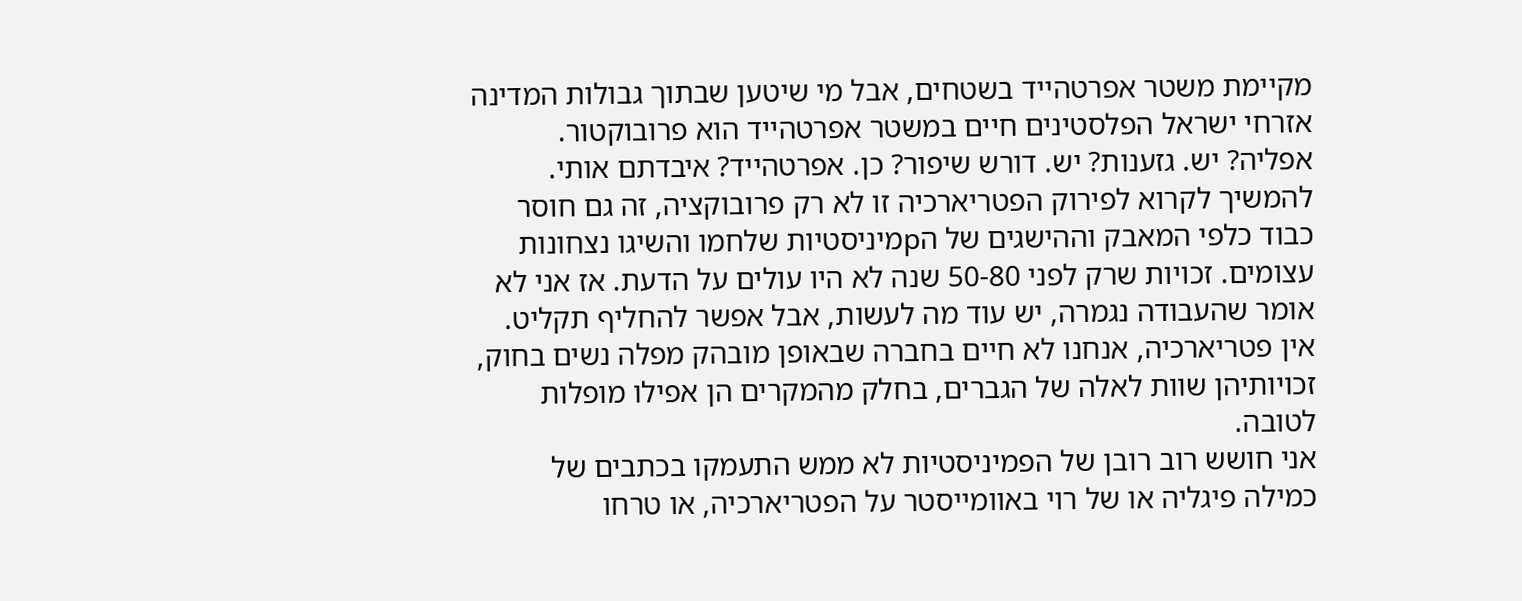מקיימת משטר אפרטהייד בשטחים, אבל מי שיטען שבתוך גבולות המדינה אזרחי ישראל הפלסטינים חיים במשטר אפרטהייד הוא פרובוקטור. אפליה? יש. גזענות? יש. דורש שיפור? כן. אפרטהייד? איבדתם אותי.
להמשיך לקרוא לפירוק הפטריארכיה זו לא רק פרובוקציה, זה גם חוסר כבוד כלפי המאבק וההישגים של הpמיניסטיות שלחמו והשיגו נצחונות עצומים. זכויות שרק לפני 50-80 שנה לא היו עולים על הדעת. אז אני לא אומר שהעבודה נגמרה, יש עוד מה לעשות, אבל אפשר להחליף תקליט. אין פטריארכיה, אנחנו לא חיים בחברה שבאופן מובהק מפלה נשים בחוק, זכויותיהן שוות לאלה של הגברים, בחלק מהמקרים הן אפילו מופלות לטובה.
אני חושש רוב רובן של הפמיניסטיות לא ממש התעמקו בכתבים של כמילה פיגליה או של רוי באוומייסטר על הפטריארכיה, או טרחו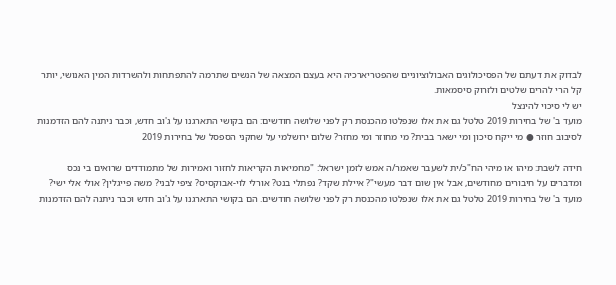לבדוק את דעתם של הפסיכולוגים האבולוציוניים שהפטריארכיה היא בעצם המצאה של הנשים שתרמה להתפתחות ולהשרדות המין האנושי, יותר קל הרי להרים שלטים ולזרוק סיסמאות.
יש לי סיכוי להינצל
מועד ב' של בחירות 2019 טלטל גם את אלו שנפלטו מהכנסת רק לפני שלושה חודשים: הם בקושי התארגנו על ג'וב חדש, וכבר ניתנה להם הזדמנות לסיבוב חוזר ● מי ייקח סיכון ומי ישאר בבית? מי מחוזר ומי מחזר? שלום ירושלמי על שחקני הספסל של בחירות 2019

חידה לשבת: מיהו או מיהי הח"כ/ית לשעבר שאמר/ה אמש לזמן ישראל: "מחמיאות הקריאות לחזור ואמירות של מתמודדים שרואים בי נכס ומדברים על חיבורים מחודשים, אבל אין שום דבר מעשי"? איילת שקד? נפתלי בנט? אורלי לוי-אבוקסיס? ציפי לבני? משה פייגלין? אולי אלי ישי?
מועד ב' של בחירות 2019 טלטל גם את אלו שנפלטו מהכנסת רק לפני שלושה חודשים. הם בקושי התארגנו על ג'וב חדש וכבר ניתנה להם הזדמנות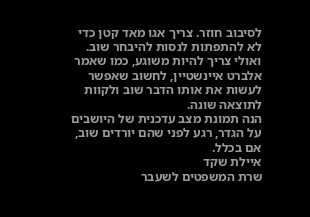לסיבוב חוזר. צריך אגו מאד קטן כדי לא להתפתות לנסות להיבחר שוב. ואולי צריך להיות משוגע, כמו שאמר אלברט איינשטיין, לחשוב שאפשר לעשות את אותו הדבר שוב ולקוות לתוצאה שונה.
הנה תמונת מצב עדכנית של היושבים על הגדר, רגע לפני שהם יורדים שוב, אם בכלל.
איילת שקד
שרת המשפטים לשעבר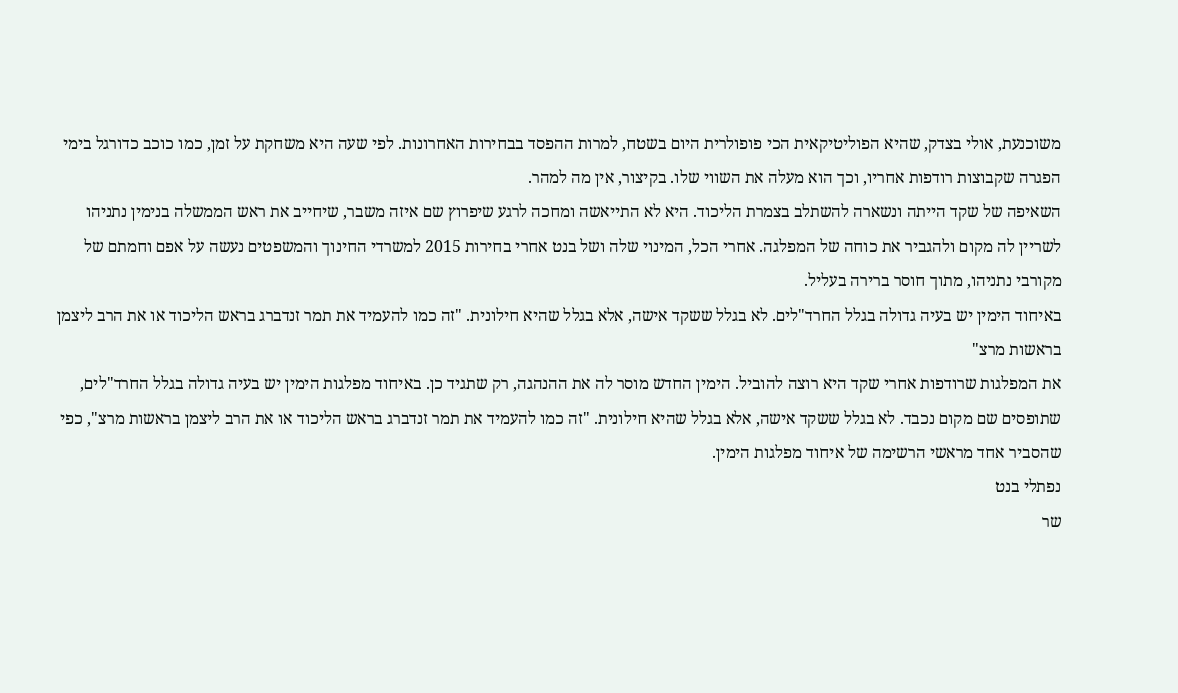משוכנעת, אולי בצדק, שהיא הפוליטיקאית הכי פופולרית היום בשטח, למרות ההפסד בבחירות האחרונות. לפי שעה היא משחקת על זמן, כמו כוכב כדורגל בימי הפגרה שקבוצות רודפות אחריו, וכך הוא מעלה את השווי שלו. בקיצור, אין מה למהר.
השאיפה של שקד הייתה ונשארה להשתלב בצמרת הליכוד. היא לא התייאשה ומחכה לרגע שיפרוץ שם איזה משבר, שיחייב את ראש הממשלה בנימין נתניהו לשריין לה מקום ולהגביר את כוחה של המפלגה. אחרי הכל, המינוי שלה ושל בנט אחרי בחירות 2015 למשרדי החינוך והמשפטים נעשה על אפם וחמתם של מקורבי נתניהו, מתוך חוסר ברירה בעליל.
באיחוד הימין יש בעיה גדולה בגלל החרד"לים. לא בגלל ששקד אישה, אלא בגלל שהיא חילונית. "זה כמו להעמיד את תמר זנדברג בראש הליכוד או את הרב ליצמן בראשות מרצ"
את המפלגות שרודפות אחרי שקד היא רוצה להוביל. הימין החדש מוסר לה את ההנהגה, רק שתגיד כן. באיחוד מפלגות הימין יש בעיה גדולה בגלל החרד"לים, שתופסים שם מקום נכבד. לא בגלל ששקד אישה, אלא בגלל שהיא חילונית. "זה כמו להעמיד את תמר זנדברג בראש הליכוד או את הרב ליצמן בראשות מרצ", כפי שהסביר אחד מראשי הרשימה של איחוד מפלגות הימין.
נפתלי בנט
שר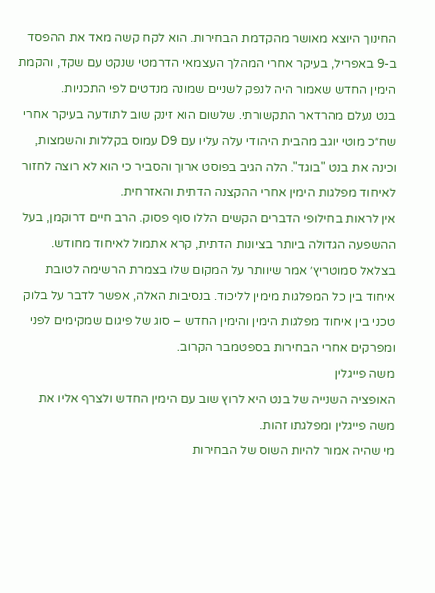החינוך היוצא מאושר מהקדמת הבחירות. הוא לקח קשה מאד את ההפסד ב-9 באפריל, בעיקר אחרי המהלך העצמאי הדרמטי שנקט עם שקד, והקמת הימין החדש שאמור היה לנפק לשניים שמונה מנדטים לפי התכניות.
בנט נעלם מהרדאר התקשורתי. שלשום הוא זינק שוב לתודעה בעיקר אחרי שח״כ מוטי יוגב מהבית היהודי עלה עליו עם D9 עמוס בקללות והשמצות, וכינה את בנט "בוגד". הלה הגיב בפוסט ארוך והסביר כי הוא לא רוצה לחזור לאיחוד מפלגות הימין אחרי ההקצנה הדתית והאזרחית.
אין לראות בחילופי הדברים הקשים הללו סוף פסוק. הרב חיים דרוקמן, בעל ההשפעה הגדולה ביותר בציונות הדתית, קרא אתמול לאיחוד מחודש. בצלאל סמוטריץ׳ אמר שיוותר על המקום שלו בצמרת הרשימה לטובת איחוד בין כל המפלגות מימין לליכוד. בנסיבות האלה, אפשר לדבר על בלוק טכני בין איחוד מפלגות הימין והימין החדש – סוג של פיגום שמקימים לפני ומפרקים אחרי הבחירות בספטמבר הקרוב.
משה פייגלין
האופציה השנייה של בנט היא לרוץ שוב עם הימין החדש ולצרף אליו את משה פייגלין ומפלגתו זהות.
מי שהיה אמור להיות השוס של הבחירות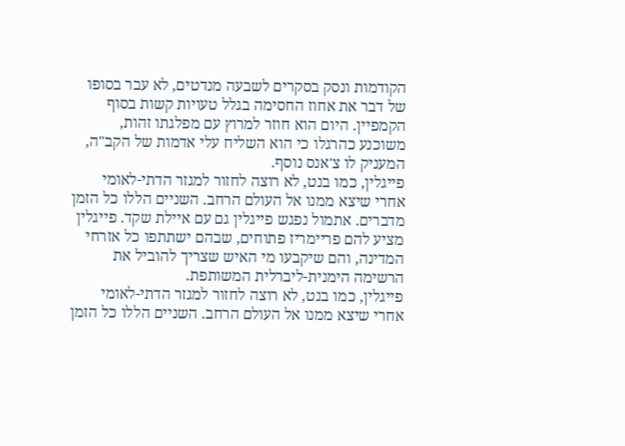הקודמות ונסק בסקרים לשבעה מנדטים, לא עבר בסופו של דבר את אחוז החסימה בגלל טעויות קשות בסוף הקמפיין. היום הוא חוזר למרוץ עם מפלגתו זהות, משוכנע כהרגלו כי הוא השליח עלי אדמות של הקב"ה, המעניק לו צ'אנס נוסף.
פייגלין, כמו בנט, לא רוצה לחזור למגזר הדתי-לאומי אחרי שיצא ממנו אל העולם הרחב. השניים הללו כל הזמן מדברים. אתמול נפגש פייגלין גם עם איילת שקד. פייגלין מציע להם פריימריז פתוחים, שבהם ישתתפו כל אזרחי המדינה, והם שיקבעו מי האיש שצריך להוביל את הרשימה הימנית-ליברלית המשותפת.
פייגלין, כמו בנט, לא רוצה לחזור למגזר הדתי-לאומי אחרי שיצא ממנו אל העולם הרחב. השניים הללו כל הזמן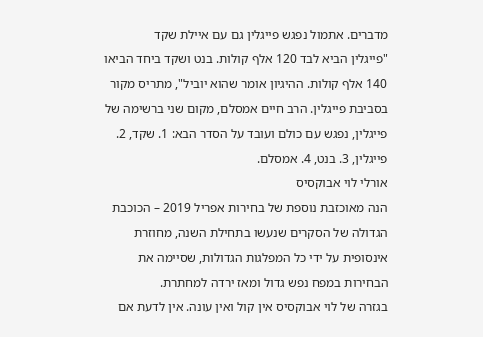מדברים. אתמול נפגש פייגלין גם עם איילת שקד
"פייגלין הביא לבד 120 אלף קולות. בנט ושקד ביחד הביאו 140 אלף קולות. ההיגיון אומר שהוא יוביל", מתריס מקור בסביבת פייגלין. הרב חיים אמסלם, מקום שני ברשימה של פייגלין, נפגש עם כולם ועובד על הסדר הבא: 1. שקד, 2. פייגלין, 3. בנט, 4. אמסלם.
אורלי לוי אבוקסיס
הנה מאוכזבת נוספת של בחירות אפריל 2019 – הכוכבת הגדולה של הסקרים שנעשו בתחילת השנה, מחוזרת אינסופית על ידי כל המפלגות הגדולות, שסיימה את הבחירות במפח נפש גדול ומאז ירדה למחתרת.
בגזרה של לוי אבוקסיס אין קול ואין עונה. אין לדעת אם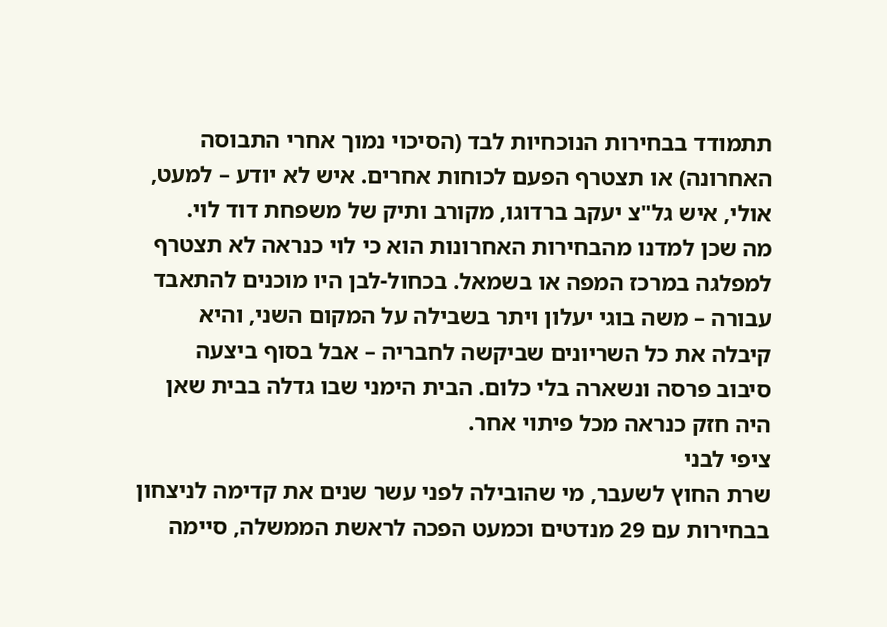תתמודד בבחירות הנוכחיות לבד (הסיכוי נמוך אחרי התבוסה האחרונה) או תצטרף הפעם לכוחות אחרים. איש לא יודע – למעט, אולי, איש גל"צ יעקב ברדוגו, מקורב ותיק של משפחת דוד לוי.
מה שכן למדנו מהבחירות האחרונות הוא כי לוי כנראה לא תצטרף למפלגה במרכז המפה או בשמאל. בכחול-לבן היו מוכנים להתאבד עבורה – משה בוגי יעלון ויתר בשבילה על המקום השני, והיא קיבלה את כל השריונים שביקשה לחבריה – אבל בסוף ביצעה סיבוב פרסה ונשארה בלי כלום. הבית הימני שבו גדלה בבית שאן היה חזק כנראה מכל פיתוי אחר.
ציפי לבני
שרת החוץ לשעבר, מי שהובילה לפני עשר שנים את קדימה לניצחון בבחירות עם 29 מנדטים וכמעט הפכה לראשת הממשלה, סיימה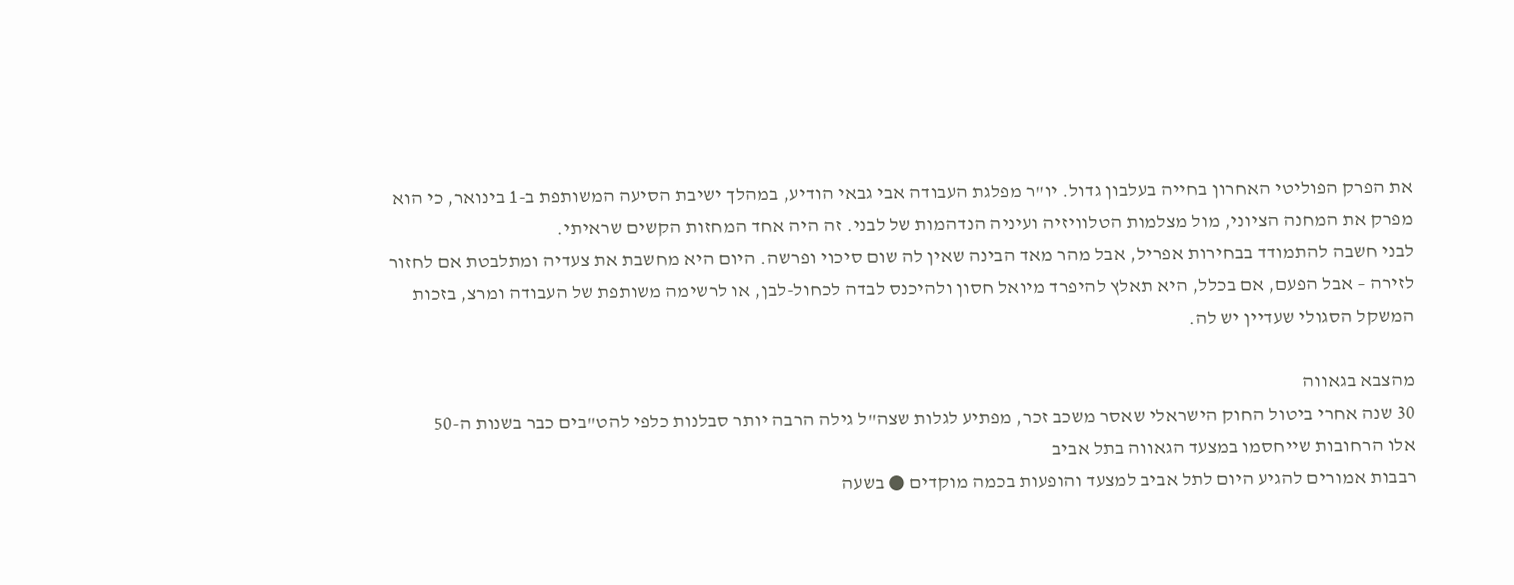את הפרק הפוליטי האחרון בחייה בעלבון גדול. יו"ר מפלגת העבודה אבי גבאי הודיע, במהלך ישיבת הסיעה המשותפת ב-1 בינואר, כי הוא מפרק את המחנה הציוני, מול מצלמות הטלוויזיה ועיניה הנדהמות של לבני. זה היה אחד המחזות הקשים שראיתי.
לבני חשבה להתמודד בבחירות אפריל, אבל מהר מאד הבינה שאין לה שום סיכוי ופרשה. היום היא מחשבת את צעדיה ומתלבטת אם לחזור לזירה – אבל הפעם, אם בכלל, היא תאלץ להיפרד מיואל חסון ולהיכנס לבדה לכחול-לבן, או לרשימה משותפת של העבודה ומרצ, בזכות המשקל הסגולי שעדיין יש לה.

מהצבא בגאווה
30 שנה אחרי ביטול החוק הישראלי שאסר משכב זכר, מפתיע לגלות שצה"ל גילה הרבה יותר סבלנות כלפי להט"בים כבר בשנות ה-50
אלו הרחובות שייחסמו במצעד הגאווה בתל אביב
רבבות אמורים להגיע היום לתל אביב למצעד והופעות בכמה מוקדים ● בשעה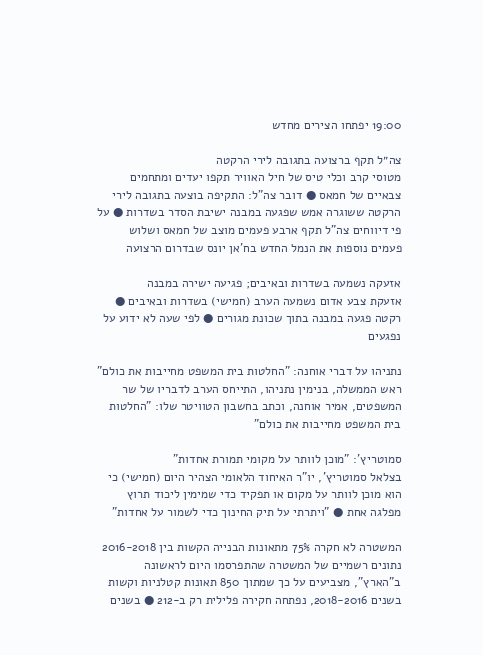19:00 יפתחו הצירים מחדש

צה״ל תקף ברצועה בתגובה לירי הרקטה
מטוסי קרב וכלי טיס של חיל האוויר תקפו יעדים ומתחמים צבאיים של חמאס ● דובר צה"ל: התקיפה בוצעה בתגובה לירי הרקטה ששוגרה אמש שפגעה במבנה ישיבת הסדר בשדרות ● על פי דיווחים צה"ל תקף ארבע פעמים מוצב של חמאס ושלוש פעמים נוספות את הנמל החדש בח'אן יונס שבדרום הרצועה

אזעקה נשמעה בשדרות ובאיבים; פגיעה ישירה במבנה
אזעקת צבע אדום נשמעה הערב (חמישי) בשדרות ובאיבים ● רקטה פגעה במבנה בתוך שכונת מגורים ● לפי שעה לא ידוע על נפגעים

נתניהו על דברי אוחנה: "החלטות בית המשפט מחייבות את כולם"
ראש הממשלה, בנימין נתניהו, התייחס הערב לדבריו של שר המשפטים, אמיר אוחנה, וכתב בחשבון הטוויטר שלו: "החלטות בית המשפט מחייבות את כולם"

סמוטריץ': "מוכן לוותר על מקומי תמורת אחדות"
בצלאל סמוטריץ', יו"ר האיחוד הלאומי הצהיר היום (חמישי) כי הוא מוכן לוותר על מקום או תפקיד כדי שמימין ליכוד תרוץ מפלגה אחת ● "ויתרתי על תיק החינוך כדי לשמור על אחדות"

המשטרה לא חקרה 75% מתאונות הבנייה הקשות בין 2016-2018
נתונים רשמיים של המשטרה שהתפרסמו היום לראשונה ב"הארץ", מצביעים על כך שמתוך 850 תאונות קטלניות וקשות בשנים 2018-2016, נפתחה חקירה פלילית רק ב-212 ● בשנים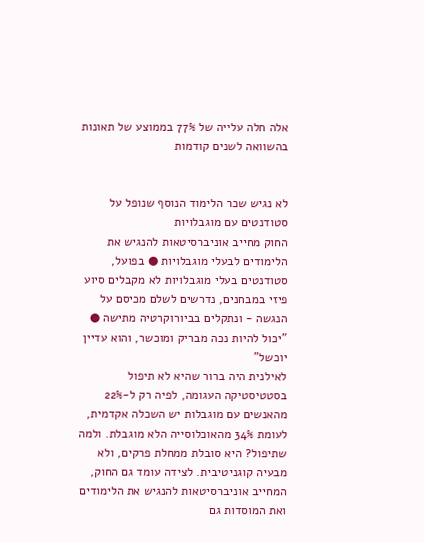אלה חלה עלייה של 77% בממוצע של תאונות בהשוואה לשנים קודמות


לא נגיש שכר הלימוד הנוסף שנופל על סטודנטים עם מוגבלויות
החוק מחייב אוניברסיטאות להנגיש את הלימודים לבעלי מוגבלויות ● בפועל, סטודנטים בעלי מוגבלויות לא מקבלים סיוע פיזי במבחנים, נדרשים לשלם מכיסם על הנגשה - ונתקלים בביורוקרטיה מתישה ● "יכול להיות נכה מבריק ומוכשר, והוא עדיין יוכשל"
לאילנית היה ברור שהיא לא תיפול בסטטיסטיקה העגומה, לפיה רק ל-22% מהאנשים עם מוגבלות יש השכלה אקדמית, לעומת 34% מהאוכלוסייה הלא מוגבלת. ולמה שתיפול? היא סובלת ממחלת פרקים, ולא מבעיה קוגניטיבית. לצידה עומד גם החוק, המחייב אוניברסיטאות להנגיש את הלימודים ואת המוסדות גם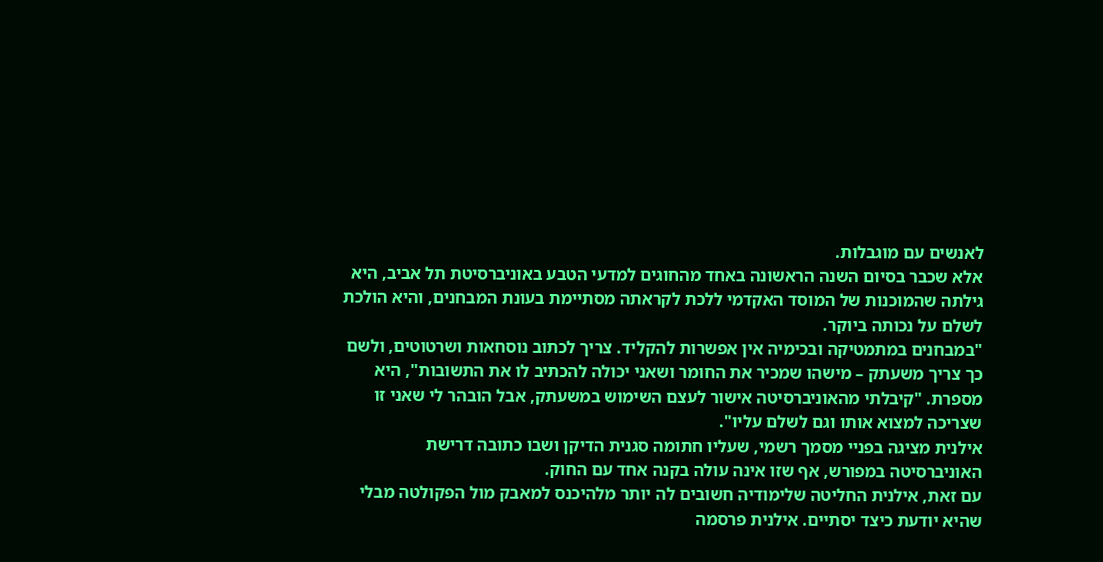לאנשים עם מוגבלות.
אלא שכבר בסיום השנה הראשונה באחד מהחוגים למדעי הטבע באוניברסיטת תל אביב, היא גילתה שהמוכנות של המוסד האקדמי ללכת לקראתה מסתיימת בעונת המבחנים, והיא הולכת לשלם על נכותה ביוקר.
"במבחנים במתמטיקה ובכימיה אין אפשרות להקליד. צריך לכתוב נוסחאות ושרטוטים, ולשם כך צריך משעתק – מישהו שמכיר את החומר ושאני יכולה להכתיב לו את התשובות", היא מספרת. "קיבלתי מהאוניברסיטה אישור לעצם השימוש במשעתק, אבל הובהר לי שאני זו שצריכה למצוא אותו וגם לשלם עליו".
אילנית מציגה בפניי מסמך רשמי, שעליו חתומה סגנית הדיקן ושבו כתובה דרישת האוניברסיטה במפורש, אף שזו אינה עולה בקנה אחד עם החוק.
עם זאת, אילנית החליטה שלימודיה חשובים לה יותר מלהיכנס למאבק מול הפקולטה מבלי שהיא יודעת כיצד יסתיים. אילנית פרסמה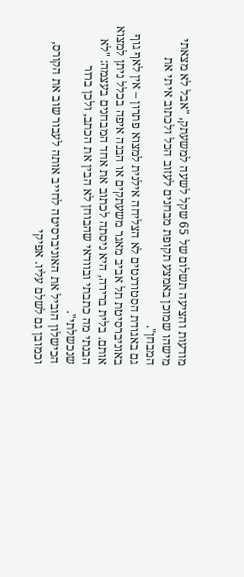מודעות והציעה תשלום של 65 שקל לשעה למשעתק, "אבל לא מצאתי מישהו שמוכן באמצע תקופת מבחנים לעזוב הכל ולכתוב איתי את המבחן".
גם באגודת הסטודנטים לא הצליחה אילנית למצוא פתרון – אין לאף גוף באוניברסיטת תל אביב מאגר משעתקים או הבנה איפה בכלל ניתן למצוא אותם. בלית ברירה, היא ניסתה לכתוב את אחד המבחנים בעצמה: "לא הבנתי מה כתבתי ובוודאי שהבוחן לא הבין את הכתב, ולכן ברור שנכשלתי".
הכישלון הוביל את האוניברסיטה לחייב אותה לעבור שוב את הקורס, וכמובן גם לשלם עליו. אפיקי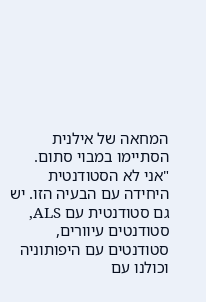המחאה של אילנית הסתיימו במבוי סתום. "אני לא הסטודנטית היחידה עם הבעיה הזו. יש גם סטודנטית עם ALS, סטודנטים עיוורים, סטודנטים עם היפותוניה וכולנו עם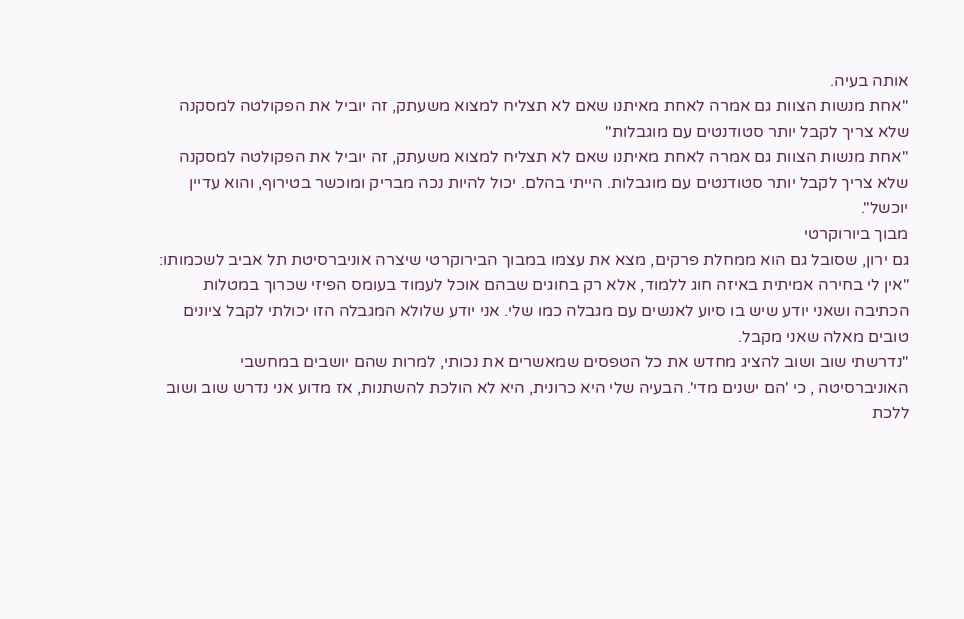אותה בעיה.
"אחת מנשות הצוות גם אמרה לאחת מאיתנו שאם לא תצליח למצוא משעתק, זה יוביל את הפקולטה למסקנה שלא צריך לקבל יותר סטודנטים עם מוגבלות"
"אחת מנשות הצוות גם אמרה לאחת מאיתנו שאם לא תצליח למצוא משעתק, זה יוביל את הפקולטה למסקנה שלא צריך לקבל יותר סטודנטים עם מוגבלות. הייתי בהלם. יכול להיות נכה מבריק ומוכשר בטירוף, והוא עדיין יוכשל".
מבוך ביורוקרטי
גם ירון, שסובל גם הוא ממחלת פרקים, מצא את עצמו במבוך הבירוקרטי שיצרה אוניברסיטת תל אביב לשכמותו:
"אין לי בחירה אמיתית באיזה חוג ללמוד, אלא רק בחוגים שבהם אוכל לעמוד בעומס הפיזי שכרוך במטלות הכתיבה ושאני יודע שיש בו סיוע לאנשים עם מגבלה כמו שלי. אני יודע שלולא המגבלה הזו יכולתי לקבל ציונים טובים מאלה שאני מקבל.
"נדרשתי שוב ושוב להציג מחדש את כל הטפסים שמאשרים את נכותי, למרות שהם יושבים במחשבי האוניברסיטה , כי 'הם ישנים מדי'. הבעיה שלי היא כרונית, היא לא הולכת להשתנות, אז מדוע אני נדרש שוב ושוב ללכת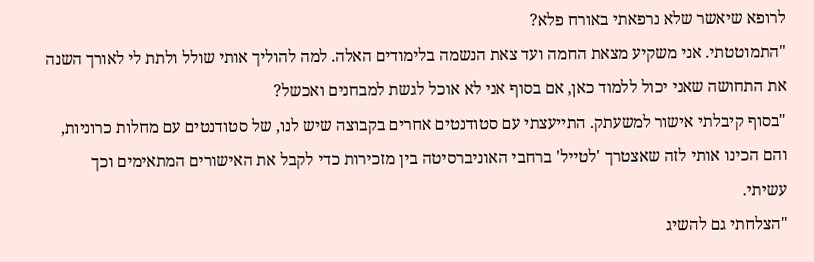לרופא שיאשר שלא נרפאתי באורח פלא?
"התמוטטתי. אני משקיע מצאת החמה ועד צאת הנשמה בלימודים האלה. למה להוליך אותי שולל ולתת לי לאורך השנה את התחושה שאני יכול ללמוד כאן, אם בסוף אני לא אוכל לגשת למבחנים ואכשל?
"בסוף קיבלתי אישור למשעתק. התייעצתי עם סטודנטים אחרים בקבוצה שיש לנו, של סטודנטים עם מחלות כרוניות, והם הכינו אותי לזה שאצטרך 'לטייל' ברחבי האוניברסיטה בין מזכירות כדי לקבל את האישורים המתאימים וכך עשיתי.
"הצלחתי גם להשיג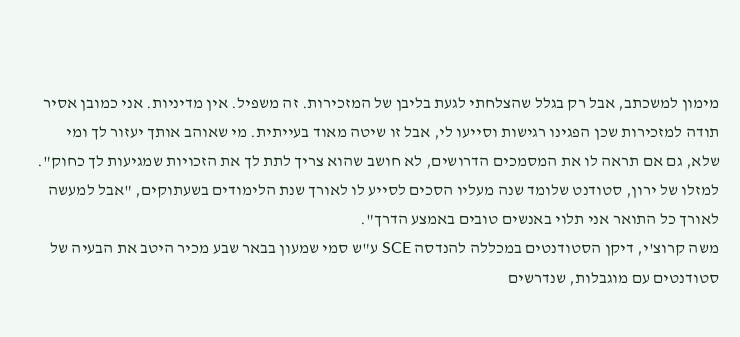מימון למשכתב, אבל רק בגלל שהצלחתי לגעת בליבן של המזכירות. זה משפיל. אין מדיניות. אני כמובן אסיר תודה למזכירות שכן הפגינו רגישות וסייעו לי, אבל זו שיטה מאוד בעייתית. מי שאוהב אותך יעזור לך ומי שלא, גם אם תראה לו את המסמכים הדרושים, לא חושב שהוא צריך לתת לך את הזכויות שמגיעות לך כחוק".
למזלו של ירון, סטודנט שלומד שנה מעליו הסכים לסייע לו לאורך שנת הלימודים בשעתוקים, "אבל למעשה לאורך כל התואר אני תלוי באנשים טובים באמצע הדרך".
משה קרוצ'י, דיקן הסטודנטים במכללה להנדסה SCE ע"ש סמי שמעון בבאר שבע מכיר היטב את הבעיה של סטודנטים עם מוגבלות, שנדרשים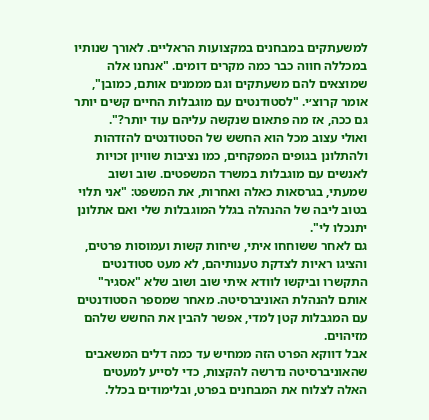למשעתקים במבחנים במקצועות הראליים. לאורך שנותיו במכללה חווה כבר כמה מקרים דומים. "אנחנו אלה שמוצאים להם משעתקים וגם מממנים אותם, כמובן", אומר קרוצ׳י. "לסטודנטים עם מוגבלות החיים קשים יותר גם ככה, אז מה פתאום שנקשה עליהם עוד יותר?".
ואולי עצוב מכל הוא החשש של הסטודנטים להזדהות ולהתלונן בגופים המפקחים, כמו נציבות שוויון זכויות לאנשים עם מוגבלות במשרד המשפטים. שוב ושוב שמעתי, בגרסאות כאלה ואחרות, את המשפט: "אני תלוי בטוב ליבה של ההנהלה בגלל המוגבלות שלי ואם אתלונן יתנכלו לי".
גם לאחר ששוחחו איתי, שיחות קשות ועמוסות פרטים, והציגו ראיות לצדקת טענותיהם, לא מעט סטודנטים התקשרו וביקשו לוודא איתי שוב ושוב שלא "אסגיר" אותם להנהלת האוניברסיטה. מאחר שמספר הסטודנטים עם המגבלות קטן למדי, אפשר להבין את החשש שלהם מזיהוים.
אבל דווקא הפרט הזה ממחיש עד כמה דלים המשאבים שהאוניברסיטה נדרשה להקצות, כדי לסייע למעטים האלה לצלוח את המבחנים בפרט, ובלימודים בכלל.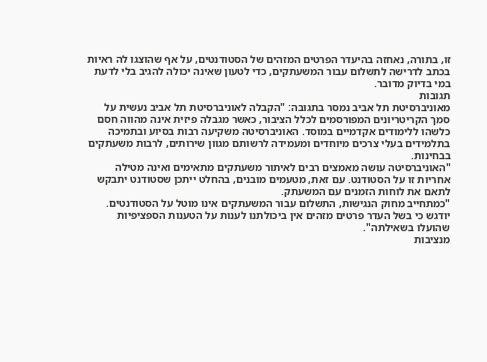זו, בתורה, נאחזה בהיעדר הפרטים המזהים של הסטודנטים, על אף שהוצגו לה ראיות בכתב לדרישה לתשלום עבור המשעתקים, כדי לטעון שאינה יכולה להגיב בלי לדעת במי בדיוק מדובר.
תגובות
מאוניברסיטת תל אביב נמסר בתגובה: "הקבלה לאוניברסיטת תל אביב נעשית על סמך הקריטריונים המפורסמים לכלל הציבור, כאשר מגבלה פיזית אינה מהווה חסם כלשהו ללימודים אקדמיים במוסד. האוניברסיטה משקיעה רבות בסיוע ובתמיכה בתלמידים בעלי צרכים מיוחדים ומעמידה לרשותם מגוון שירותים, לרבות משעתקים בבחינות.
"האוניברסיטה עושה מאמצים רבים לאיתור משעתקים מתאימים ואינה מטילה אחריות זו על הסטודנט. עם זאת, מטעמים מובנים, בהחלט ייתכן שסטודנט יתבקש לתאם את לוחות הזמנים עם המשעתק.
"כמתחייב מחוק הנגישות, התשלום עבור המשעתקים אינו מוטל על הסטודנטים.
יודגש כי בשל העדר פרטים מזהים אין ביכולתנו לענות על הטענות הספציפיות שהועלו בשאילתה".
מנציבות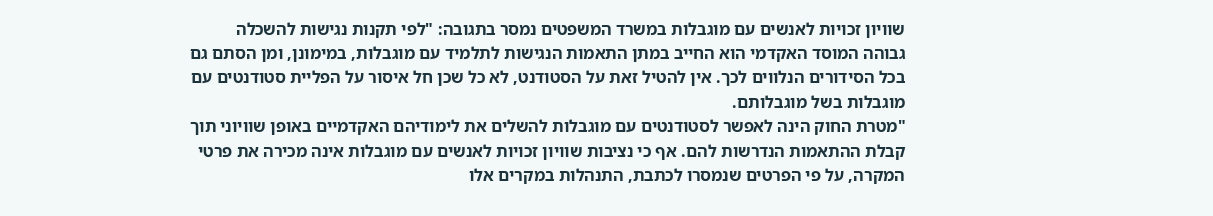שוויון זכויות לאנשים עם מוגבלות במשרד המשפטים נמסר בתגובה: "לפי תקנות נגישות להשכלה גבוהה המוסד האקדמי הוא החייב במתן התאמות הנגישות לתלמיד עם מוגבלות, במימונן, ומן הסתם גם בכל הסידורים הנלווים לכך. אין להטיל זאת על הסטודנט, לא כל שכן חל איסור על הפליית סטודנטים עם מוגבלות בשל מוגבלותם.
"מטרת החוק הינה לאפשר לסטודנטים עם מוגבלות להשלים את לימודיהם האקדמיים באופן שוויוני תוך קבלת ההתאמות הנדרשות להם. אף כי נציבות שוויון זכויות לאנשים עם מוגבלות אינה מכירה את פרטי המקרה, על פי הפרטים שנמסרו לכתבת, התנהלות במקרים אלו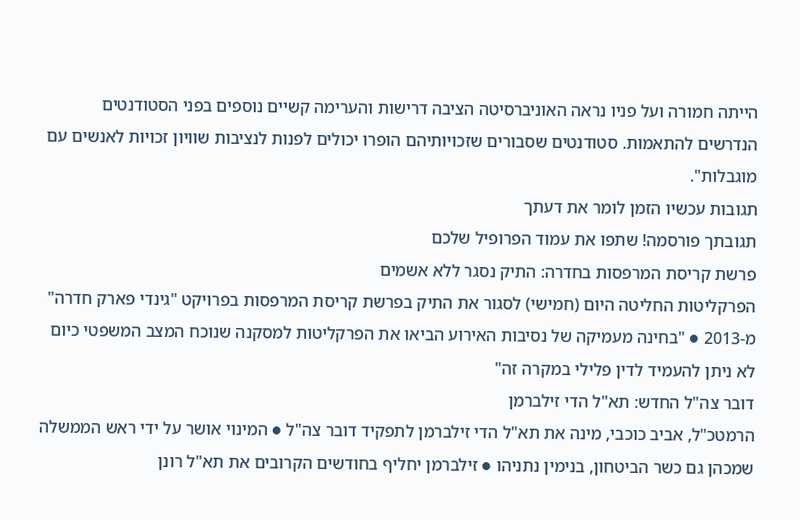הייתה חמורה ועל פניו נראה האוניברסיטה הציבה דרישות והערימה קשיים נוספים בפני הסטודנטים הנדרשים להתאמות. סטודנטים שסבורים שזכויותיהם הופרו יכולים לפנות לנציבות שוויון זכויות לאנשים עם מוגבלות".
תגובות עכשיו הזמן לומר את דעתך
תגובתך פורסמה! שתפו את עמוד הפרופיל שלכם
פרשת קריסת המרפסות בחדרה: התיק נסגר ללא אשמים
הפרקליטות החליטה היום (חמישי) לסגור את התיק בפרשת קריסת המרפסות בפרויקט "גינדי פארק חדרה" מ-2013 ● "בחינה מעמיקה של נסיבות האירוע הביאו את הפרקליטות למסקנה שנוכח המצב המשפטי כיום לא ניתן להעמיד לדין פלילי במקרה זה"
דובר צה"ל החדש: תא"ל הדי זילברמן
הרמטכ"ל, אביב כוכבי, מינה את תא"ל הדי זילברמן לתפקיד דובר צה"ל ● המינוי אושר על ידי ראש הממשלה שמכהן גם כשר הביטחון, בנימין נתניהו ● זילברמן יחליף בחודשים הקרובים את תא"ל רונן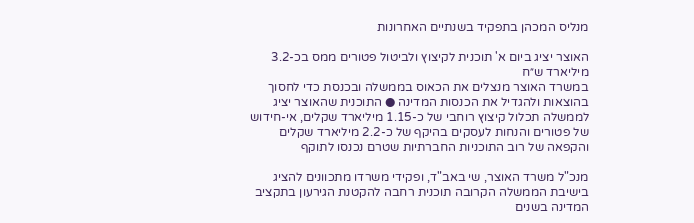מנליס המכהן בתפקיד בשנתיים האחרונות

האוצר יציג ביום א' תוכנית לקיצוץ ולביטול פטורים ממס בכ-3.2 מיליארד ש״ח
במשרד האוצר מנצלים את הכאוס בממשלה ובכנסת כדי לחסוך בהוצאות ולהגדיל את הכנסות המדינה ● התוכנית שהאוצר יציג לממשלה תכלול קיצוץ רוחבי של כ-1.15 מיליארד שקלים, אי-חידוש של פטורים והנחות לעסקים בהיקף של כ-2.2 מיליארד שקלים והקפאה של רוב התוכניות החברתיות שטרם נכנסו לתוקף

מנכ"ל משרד האוצר, שי באב"ד, ופקידי משרדו מתכוונים להציג בישיבת הממשלה הקרובה תוכנית רחבה להקטנת הגירעון בתקציב המדינה בשנים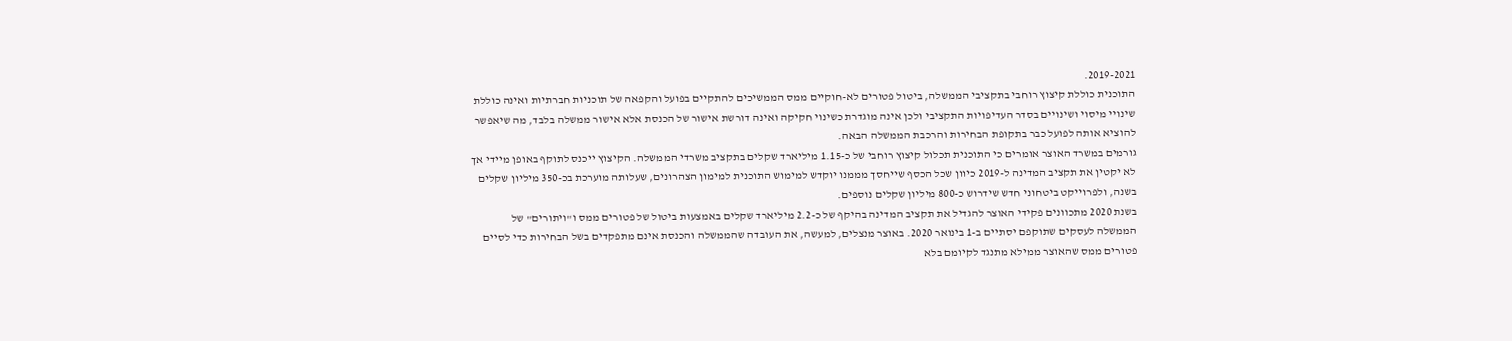2019-2021.
התוכנית כוללת קיצוץ רוחבי בתקציבי הממשלה, ביטול פטורים לא-חוקיים ממס הממשיכים להתקיים בפועל והקפאה של תוכניות חברתיות ואינה כוללת שינויי מיסוי ושינויים בסדר העדיפויות התקציבי ולכן אינה מוגדרת כשינוי חקיקה ואינה דורשת אישור של הכנסת אלא אישור ממשלה בלבד, מה שיאפשר להוציא אותה לפועל כבר בתקופת הבחירות והרכבת הממשלה הבאה.
גורמים במשרד האוצר אומרים כי התוכנית תכלול קיצוץ רוחבי של כ-1.15 מיליארד שקלים בתקציב משרדי הממשלה. הקיצוץ ייכנס לתוקף באופן מיידי אך לא יקטין את תקציב המדינה ל-2019 כיוון שכל הכסף שייחסך מממנו יוקדש למימוש התוכנית למימון הצהרונים, שעלותה מוערכת בכ-350 מיליון שקלים בשנה, ולפרוייקט ביטחוני חדש שידרוש כ-800 מיליון שקלים נוספים.
בשנת 2020 מתכוונים פקידי האוצר להגדיל את תקציב המדינה בהיקף של כ-2.2 מיליארד שקלים באמצעות ביטול של פטורים ממס ו"ויתורים" של הממשלה לעסקים שתוקפם יסתיים ב-1 בינואר 2020. באוצר מנצלים, למעשה, את העובדה שהממשלה והכנסת אינם מתפקדים בשל הבחירות כדי לסיים פטורים ממס שהאוצר ממילא מתנגד לקיומם בלא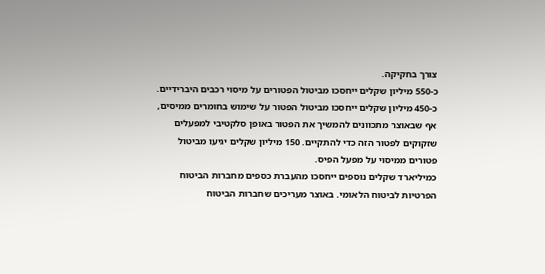צורך בחקיקה.
כ-550 מיליון שקלים ייחסכו מביטול הפטורים על מיסוי רכבים היברידיים. כ-450 מיליון שקלים ייחסכו מביטול הפטור על שימוש בחומרים ממיסים, אף שבאוצר מתכוונים להמשיך את הפטור באופן סלקטיבי למפעלים שזקוקים לפטור הזה כדי להתקיים. 150 מיליון שקלים יגיעו מביטול פטורים ממיסוי על מפעל הפיס.
כמיליארד שקלים נוספים ייחסכו מהעברת כספים מחברות הביטוח הפרטיות לביטוח הלאומי. באוצר מעריכים שחברות הביטוח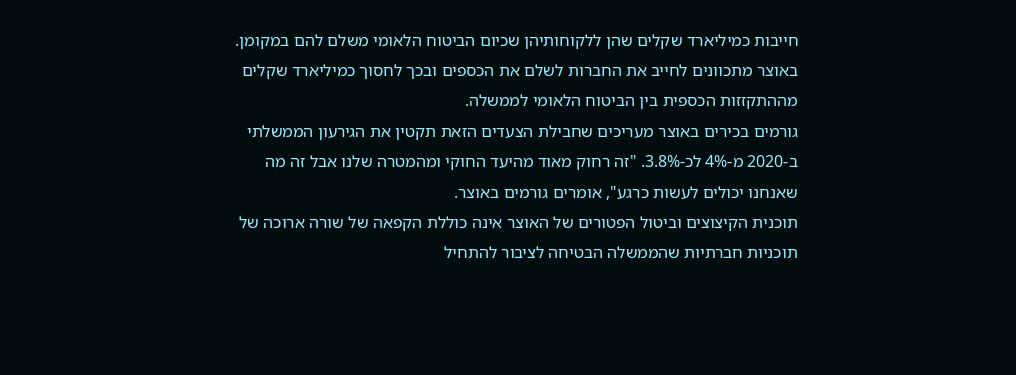חייבות כמיליארד שקלים שהן ללקוחותיהן שכיום הביטוח הלאומי משלם להם במקומן. באוצר מתכוונים לחייב את החברות לשלם את הכספים ובכך לחסוך כמיליארד שקלים מההתקזזות הכספית בין הביטוח הלאומי לממשלה.
גורמים בכירים באוצר מעריכים שחבילת הצעדים הזאת תקטין את הגירעון הממשלתי ב-2020 מ-4% לכ-3.8%. "זה רחוק מאוד מהיעד החוקי ומהמטרה שלנו אבל זה מה שאנחנו יכולים לעשות כרגע", אומרים גורמים באוצר.
תוכנית הקיצוצים וביטול הפטורים של האוצר אינה כוללת הקפאה של שורה ארוכה של תוכניות חברתיות שהממשלה הבטיחה לציבור להתחיל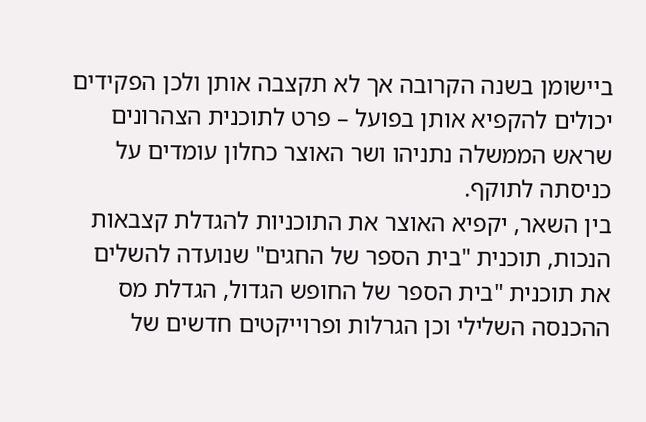ביישומן בשנה הקרובה אך לא תקצבה אותן ולכן הפקידים יכולים להקפיא אותן בפועל – פרט לתוכנית הצהרונים שראש הממשלה נתניהו ושר האוצר כחלון עומדים על כניסתה לתוקף.
בין השאר, יקפיא האוצר את התוכניות להגדלת קצבאות הנכות, תוכנית "בית הספר של החגים" שנועדה להשלים את תוכנית "בית הספר של החופש הגדול, הגדלת מס ההכנסה השלילי וכן הגרלות ופרוייקטים חדשים של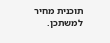תוכנית מחיר למשתכן.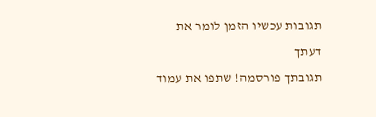תגובות עכשיו הזמן לומר את דעתך
תגובתך פורסמה! שתפו את עמוד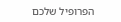הפרופיל שלכם